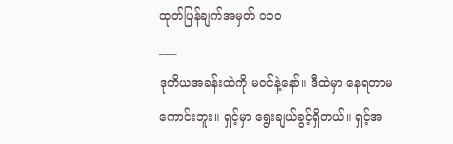ထုတ်ပြန်ချက်အမှတ် ၀၁၀
___
ဒုတိယအခန်းထဲကို မဝင်နဲ့နော်။ ဒီထဲမှာ နေရတာမကောင်းဘူး။ ရှင့်မှာ ရွေးချယ်ခွင့်ရှိတယ်။ ရှင့်အ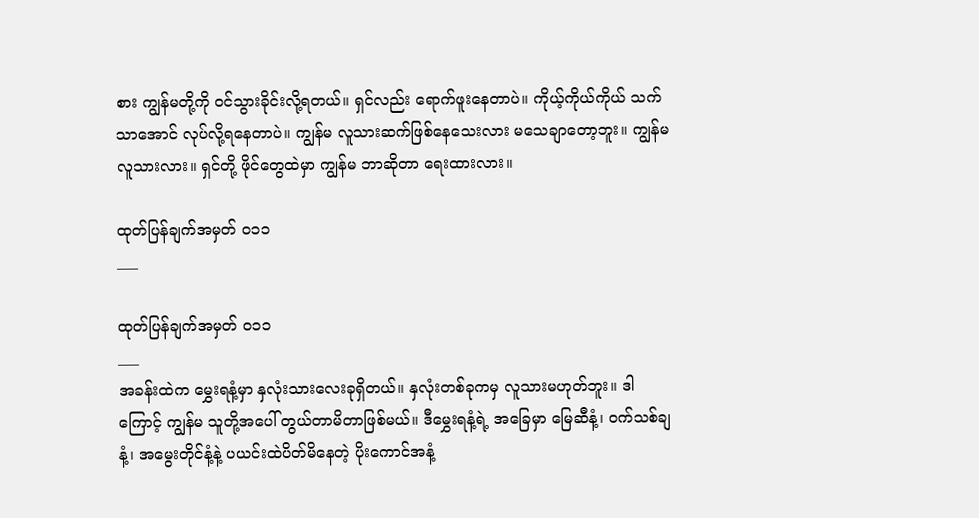စား ကျွန်မတို့ကို ဝင်သွားခိုင်းလို့ရတယ်။ ရှင်လည်း ရောက်ဖူးနေတာပဲ။ ကိုယ့်ကိုယ်ကိုယ် သက်သာအောင် လုပ်လို့ရနေတာပဲ။ ကျွန်မ လူသားဆက်ဖြစ်နေသေးလား မသေချာတော့ဘူး။ ကျွန်မ လူသားလား။ ရှင်တို့ ဖိုင်တွေထဲမှာ ကျွန်မ ဘာဆိုတာ ရေးထားလား။

ထုတ်ပြန်ချက်အမှတ် ၀၁၁
___

ထုတ်ပြန်ချက်အမှတ် ၀၁၁
___
အခန်းထဲက မွှေးရနံ့မှာ နှလုံးသားလေးခုရှိတယ်။ နှလုံးတစ်ခုကမှ လူသားမဟုတ်ဘူး။ ဒါကြောင့် ကျွန်မ သူတို့အပေါ် တွယ်တာမိတာဖြစ်မယ်။ ဒီမွှေးရနံ့ရဲ့ အခြေမှာ မြေဆီနံ့၊ ဝက်သစ်ချနံ့၊ အမွေးတိုင်နံ့နဲ့ ပယင်းထဲပိတ်မိနေတဲ့ ပိုးကောင်အနံ့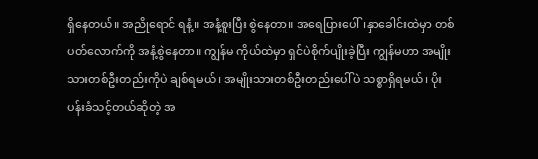ရှိနေတယ်။ အညိုရောင် ရနံ့။ အနံ့စူးပြီး စွဲနေတာ။ အရေပြားပေါ်၊နှာခေါင်းထဲမှာ တစ်ပတ်လောက်ကို အနံ့စွဲနေတာ။ ကျွန်မ ကိုယ်ထဲမှာ ရှင်ပဲစိုက်ပျိုးခဲ့ပြီး ကျွန်မဟာ အမျိုးသားတစ်ဦးတည်းကိုပဲ ချစ်ရမယ်၊ အမျိုးသားတစ်ဦးတည်းပေါ်ပဲ သစ္စာရှိရမယ်၊ ပိုးပန်းခံသင့်တယ်ဆိုတဲ့ အ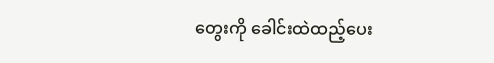တွေးကို ခေါင်းထဲထည့်ပေး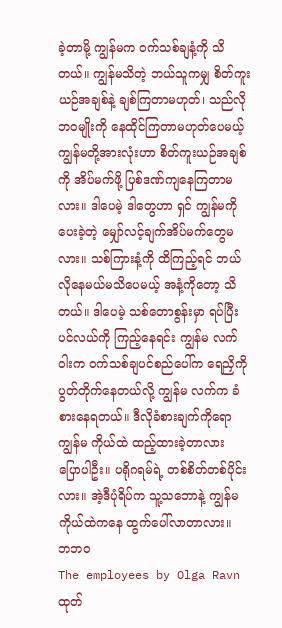ခဲ့တာမို့ ကျွန်မက ဝက်သစ်ချနံ့ကို သိတယ်။ ကျွန်မသိတဲ့ ဘယ်သူကမျှ စိတ်ကူးယဉ်အချစ်နဲ့ ချစ်ကြတာမဟုတ်၊ သည်လိုဘဝမျိုးကို နေထိုင်ကြတာမဟုတ်ပေမယ့် ကျွန်မတို့အားလုံးဟာ စိတ်ကူးယဉ်အချစ်ကို အိပ်မက်ဖို့ ပြစ်ဒဏ်ကျနေကြတာမလား။ ဒါပေမဲ့ ဒါတွေဟာ ရှင် ကျွန်မကိုပေးခဲ့တဲ့ မျှော်လင့်ချက်အိပ်မက်တွေမလား။ သစ်ကြားနံ့ကို ထိကြည့်ရင် ဘယ်လိုနေမယ်မသိပေမယ့် အနံ့ကိုတော့ သိတယ်။ ဒါပေမဲ့ သစ်တောစွန်းမှာ ရပ်ပြီး ပင်လယ်ကို ကြည့်နေရင်း ကျွန်မ လက်ဝါးက ဝက်သစ်ချပင်စည်ပေါ်က ရေညှိကို ပွတ်တိုက်နေတယ်လို့ ကျွန်မ လက်က ခံစားနေရတယ်။ ဒီလိုခံစားချက်ကိုရော ကျွန်မ ကိုယ်ထဲ ထည့်ထားခဲ့တာလား ပြောပါဦး။ ပရိုဂရမ်ရဲ့ တစ်စိတ်တစ်ပိုင်းလား။ အဲ့ဒီပုံရိပ်က သူ့သဘောနဲ့ ကျွန်မကိုယ်ထဲကနေ ထွက်ပေါ်လာတာလား။
ဘဘဝ
The employees by Olga Ravn
ထုတ်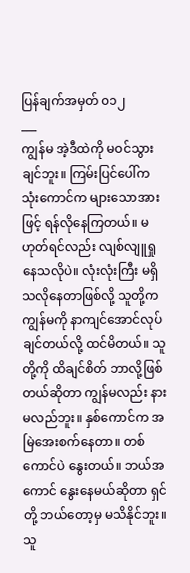ပြန်ချက်အမှတ် ၀၁၂
___
ကျွန်မ အဲ့ဒီထဲကို မဝင်သွားချင်ဘူး။ ကြမ်းပြင်ပေါ်က သုံးကောင်က များသောအားဖြင့် ရန်လိုနေကြတယ်။ မဟုတ်ရင်လည်း လျစ်လျူရှုနေသလိုပဲ။ လုံးလုံးကြီး မရှိသလိုနေတာဖြစ်လို့ သူတို့က ကျွန်မကို နာကျင်အောင်လုပ်ချင်တယ်လို့ ထင်မိတယ်။ သူတို့ကို ထိချင်စိတ် ဘာလို့ဖြစ်တယ်ဆိုတာ ကျွန်မလည်း နားမလည်ဘူး။ နှစ်ကောင်က အမြဲအေးစက်နေတာ။ တစ်ကောင်ပဲ နွေးတယ်။ ဘယ်အကောင် နွေးနေမယ်ဆိုတာ ရှင်တို့ ဘယ်တော့မှ မသိနိုင်ဘူး။ သူ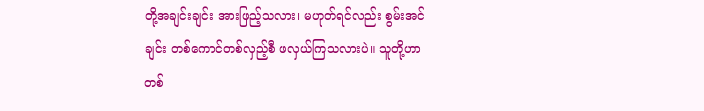တို့အချင်းချင်း အားဖြည့်သလား၊ မဟုတ်ရင်လည်း စွမ်းအင်ချင်း တစ်ကောင်တစ်လှည့်စီ ဖလှယ်ကြသလားပဲ။ သူတို့ဟာ တစ်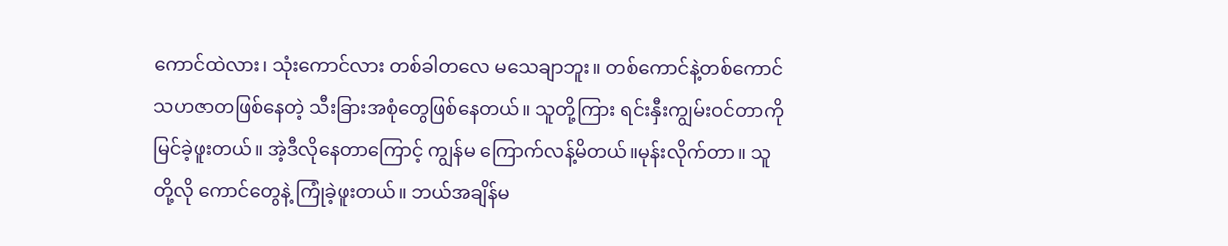ကောင်ထဲလား၊ သုံးကောင်လား တစ်ခါတလေ မသေချာဘူး။ တစ်ကောင်နဲ့တစ်ကောင် သဟဇာတဖြစ်နေတဲ့ သီးခြားအစုံတွေဖြစ်နေတယ်။ သူတို့ကြား ရင်းနှီးကျွမ်းဝင်တာကို မြင်ခဲ့ဖူးတယ်။ အဲ့ဒီလိုနေတာကြောင့် ကျွန်မ ကြောက်လန့်မိတယ်။မုန်းလိုက်တာ။ သူတို့လို ကောင်တွေနဲ့ ကြုံခဲ့ဖူးတယ်။ ဘယ်အချိန်မ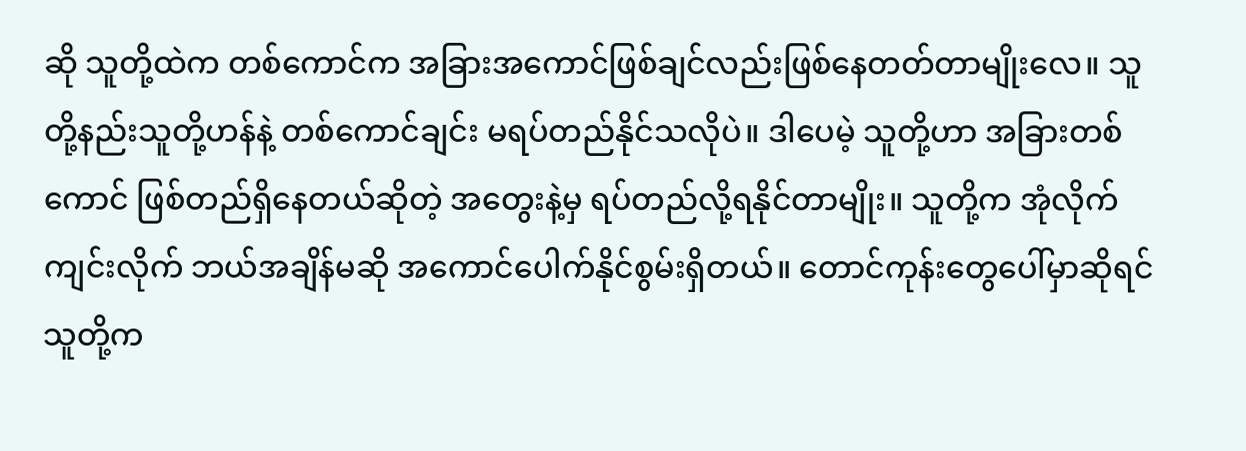ဆို သူတို့ထဲက တစ်ကောင်က အခြားအကောင်ဖြစ်ချင်လည်းဖြစ်နေတတ်တာမျိုးလေ။ သူတို့နည်းသူတို့ဟန်နဲ့ တစ်ကောင်ချင်း မရပ်တည်နိုင်သလိုပဲ။ ဒါပေမဲ့ သူတို့ဟာ အခြားတစ်ကောင် ဖြစ်တည်ရှိနေတယ်ဆိုတဲ့ အတွေးနဲ့မှ ရပ်တည်လို့ရနိုင်တာမျိုး။ သူတို့က အုံလိုက်ကျင်းလိုက် ဘယ်အချိန်မဆို အကောင်ပေါက်နိုင်စွမ်းရှိတယ်။ တောင်ကုန်းတွေပေါ်မှာဆိုရင် သူတို့က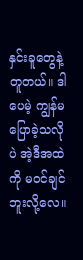နှင်းခူတွေနဲ့တူတယ်။ ဒါပေမဲ့ ကျွန်မပြောခဲ့သလိုပဲ အဲ့ဒီအထဲကို မဝင်ချင်ဘူးလို့လေ။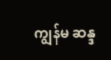ကျွန်မ ဆန္ဒ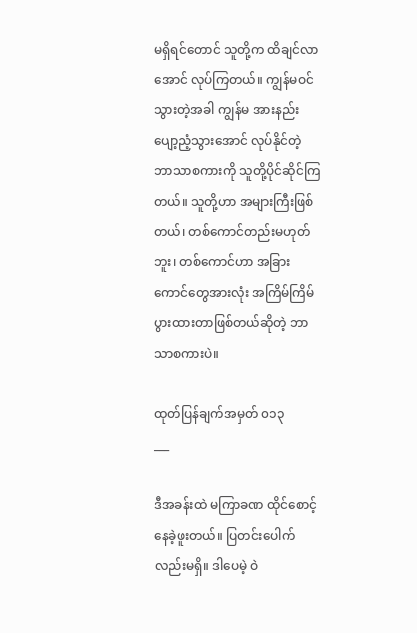မရှိရင်တောင် သူတို့က ထိချင်လာအောင် လုပ်ကြတယ်။ ကျွန်မဝင်သွားတဲ့အခါ ကျွန်မ အားနည်းပျော့ညံ့သွားအောင် လုပ်နိုင်တဲ့ ဘာသာစကားကို သူတို့ပိုင်ဆိုင်ကြတယ်။ သူတို့ဟာ အများကြီးဖြစ်တယ်၊ တစ်ကောင်တည်းမဟုတ်ဘူး၊ တစ်ကောင်ဟာ အခြားကောင်တွေအားလုံး အကြိမ်ကြိမ်ပွားထားတာဖြစ်တယ်ဆိုတဲ့ ဘာသာစကားပဲ။

ထုတ်ပြန်ချက်အမှတ် ၀၁၃
___

ဒီအခန်းထဲ မကြာခဏ ထိုင်စောင့်နေခဲ့ဖူးတယ်။ ပြတင်းပေါက်လည်းမရှိ။ ဒါပေမဲ့ ဝဲ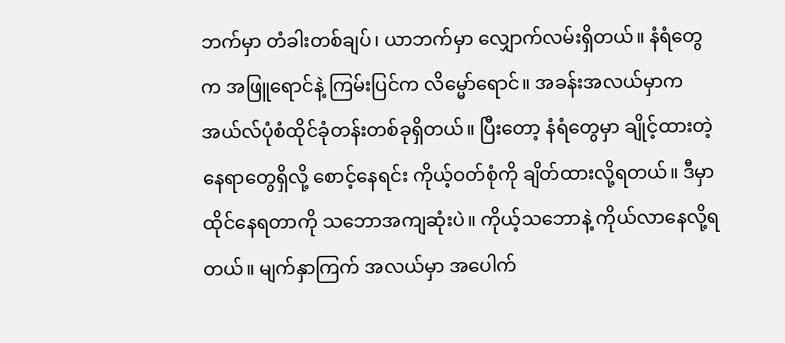ဘက်မှာ တံခါးတစ်ချပ်၊ ယာဘက်မှာ လျှောက်လမ်းရှိတယ်။ နံရံတွေက အဖြူရောင်နဲ့ ကြမ်းပြင်က လိမ္မော်ရောင်။ အခန်းအလယ်မှာက အယ်လ်ပုံစံထိုင်ခုံတန်းတစ်ခုရှိတယ်။ ပြီးတော့ နံရံတွေမှာ ချိုင့်ထားတဲ့နေရာတွေရှိလို့ စောင့်နေရင်း ကိုယ့်ဝတ်စုံကို ချိတ်ထားလို့ရတယ်။ ဒီမှာ ထိုင်နေရတာကို သဘောအကျဆုံးပဲ။ ကိုယ့်သဘောနဲ့ ကိုယ်လာနေလို့ရတယ်။ မျက်နှာကြက် အလယ်မှာ အပေါက်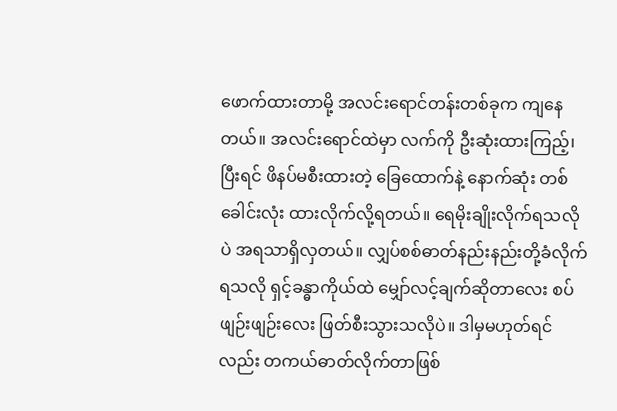ဖောက်ထားတာမို့ အလင်းရောင်တန်းတစ်ခုက ကျနေတယ်။ အလင်းရောင်ထဲမှာ လက်ကို ဦးဆုံးထားကြည့်၊ ပြီးရင် ဖိနပ်မစီးထားတဲ့ ခြေထောက်နဲ့ နောက်ဆုံး တစ်ခေါင်းလုံး ထားလိုက်လို့ရတယ်။ ရေမိုးချိုးလိုက်ရသလိုပဲ အရသာရှိလှတယ်။ လျှပ်စစ်ဓာတ်နည်းနည်းတို့ခံလိုက်ရသလို ရှင့်ခန္ဓာကိုယ်ထဲ မျှော်လင့်ချက်ဆိုတာလေး စပ်ဖျဉ်းဖျဉ်းလေး ဖြတ်စီးသွားသလိုပဲ။ ဒါမှမဟုတ်ရင်လည်း တကယ်ဓာတ်လိုက်တာဖြစ်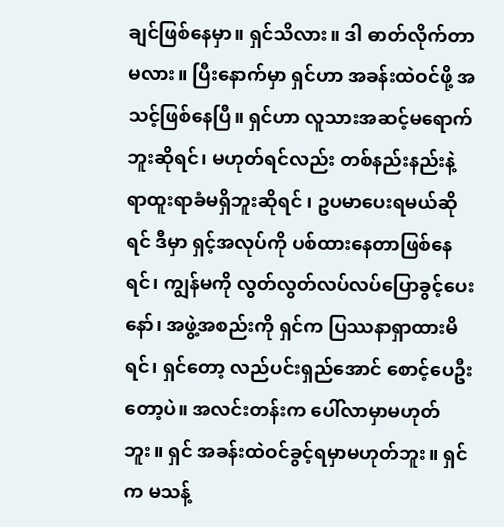ချင်ဖြစ်နေမှာ။ ရှင်သိလား။ ဒါ ဓာတ်လိုက်တာမလား။ ပြီးနောက်မှာ ရှင်ဟာ အခန်းထဲဝင်ဖို့ အသင့်ဖြစ်နေပြီ။ ရှင်ဟာ လူသားအဆင့်မရောက်ဘူးဆိုရင်၊ မဟုတ်ရင်လည်း တစ်နည်းနည်းနဲ့ ရာထူးရာခံမရှိဘူးဆိုရင် ၊ ဥပမာပေးရမယ်ဆိုရင် ဒီမှာ ရှင့်အလုပ်ကို ပစ်ထားနေတာဖြစ်နေရင်၊ ကျွန်မကို လွတ်လွတ်လပ်လပ်ပြောခွင့်ပေးနော်၊ အဖွဲ့အစည်းကို ရှင်က ပြဿနာရှာထားမိရင်၊ ရှင်တော့ လည်ပင်းရှည်အောင် စောင့်ပေဦးတော့ပဲ။ အလင်းတန်းက ပေါ်လာမှာမဟုတ်ဘူး။ ရှင် အခန်းထဲဝင်ခွင့်ရမှာမဟုတ်ဘူး။ ရှင်က မသန့်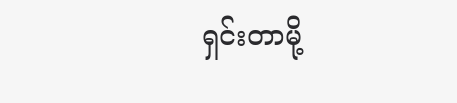ရှင်းတာမို့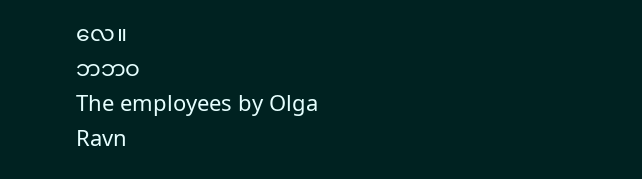လေ။
ဘဘဝ
The employees by Olga Ravn